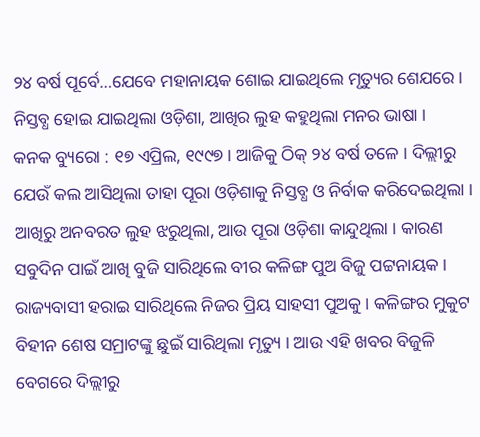୨୪ ବର୍ଷ ପୂର୍ବେ…ଯେବେ ମହାନାୟକ ଶୋଇ ଯାଇଥିଲେ ମୃତ୍ୟୁର ଶେଯରେ । ନିସ୍ତବ୍ଧ ହୋଇ ଯାଇଥିଲା ଓଡ଼ିଶା, ଆଖିର ଲୁହ କହୁଥିଲା ମନର ଭାଷା ।
କନକ ବ୍ୟୁରୋ : ୧୭ ଏପ୍ରିଲ, ୧୯୯୭ । ଆଜିକୁ ଠିକ୍ ୨୪ ବର୍ଷ ତଳେ । ଦିଲ୍ଲୀରୁ ଯେଉଁ କଲ ଆସିଥିଲା ତାହା ପୂରା ଓଡ଼ିଶାକୁ ନିସ୍ତବ୍ଧ ଓ ନିର୍ବାକ କରିଦେଇଥିଲା । ଆଖିରୁ ଅନବରତ ଲୁହ ଝରୁଥିଲା, ଆଉ ପୂରା ଓଡ଼ିଶା କାନ୍ଦୁଥିଲା । କାରଣ ସବୁଦିନ ପାଇଁ ଆଖି ବୁଜି ସାରିଥିଲେ ବୀର କଳିଙ୍ଗ ପୁଅ ବିଜୁ ପଟ୍ଟନାୟକ । ରାଜ୍ୟବାସୀ ହରାଇ ସାରିଥିଲେ ନିଜର ପ୍ରିୟ ସାହସୀ ପୁଅକୁ । କଳିଙ୍ଗର ମୁକୁଟ ବିହୀନ ଶେଷ ସମ୍ରାଟଙ୍କୁ ଛୁଇଁ ସାରିଥିଲା ମୃତ୍ୟୁ । ଆଉ ଏହି ଖବର ବିଜୁଳି ବେଗରେ ଦିଲ୍ଲୀରୁ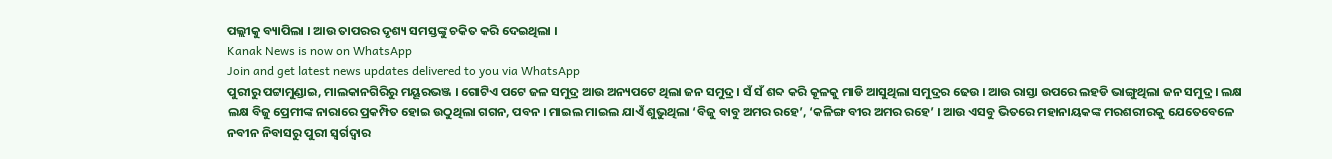ପଲ୍ଲୀକୁ ବ୍ୟାପିଲା । ଆଉ ତାପରର ଦୃଶ୍ୟ ସମସ୍ତଙ୍କୁ ଚକିତ କରି ଦେଇଥିଲା ।
Kanak News is now on WhatsApp
Join and get latest news updates delivered to you via WhatsApp
ପୁରୀରୁ ପଟ୍ଟାମୁଣ୍ଡାଇ, ମାଲକାନଗିରିରୁ ମୟୂରଭଞ୍ଜ । ଗୋଟିଏ ପଟେ ଜଳ ସମୁଦ୍ର ଆଉ ଅନ୍ୟପଟେ ଥିଲା ଜନ ସମୁଦ୍ର । ସଁ ସଁ ଶବ୍ଦ କରି କୂଳକୁ ମାଡି ଆସୁଥିଲା ସମୁଦ୍ରର ଢେଉ । ଆଉ ରାସ୍ତା ଉପରେ ଲହଡି ଭାଙ୍ଗୁଥିଲା ଜନ ସମୁଦ୍ର । ଲକ୍ଷ ଲକ୍ଷ ବିଜୁ ପ୍ରେମୀଙ୍କ ନାରାରେ ପ୍ରକମ୍ପିତ ହୋଇ ଉଠୁଥିଲା ଗଗନ, ପବନ । ମାଇଲ ମାଇଲ ଯାଏଁ ଶୁଭୁଥିଲା ‘ବିଜୁ ବାବୁ ଅମର ରହେ’, ‘କଳିଙ୍ଗ ବୀର ଅମର ରହେ’ । ଆଉ ଏସବୁ ଭିତରେ ମହାନାୟକଙ୍କ ମରଶରୀରକୁ ଯେତେବେଳେ ନବୀନ ନିବାସରୁ ପୁରୀ ସ୍ୱର୍ଗଦ୍ୱାର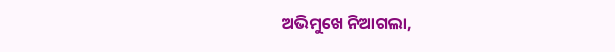ଅଭିମୁଖେ ନିଆଗଲା,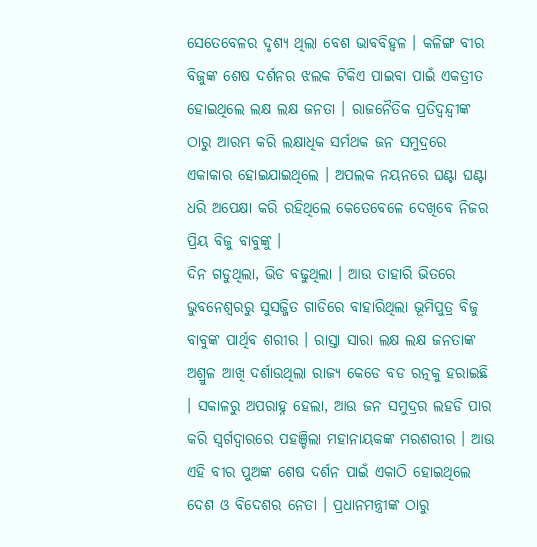ସେତେବେଳର ଦୃଶ୍ୟ ଥିଲା ବେଶ ଭାବବିହ୍ୱଳ । କଳିଙ୍ଗ ବୀର ବିଜୁଙ୍କ ଶେଷ ଦର୍ଶନର ଝଲକ ଟିକିଏ ପାଇବା ପାଇଁ ଏକତ୍ରୀତ ହୋଇଥିଲେ ଲକ୍ଷ ଲକ୍ଷ ଜନତା । ରାଜନୈତିକ ପ୍ରତିଦ୍ୱନ୍ଦ୍ୱୀଙ୍କ ଠାରୁ ଆରମ୍ଭ କରି ଲକ୍ଷାଧିକ ସର୍ମଥକ ଜନ ସମୁଦ୍ରରେ ଏକାକାର ହୋଇଯାଇଥିଲେ । ଅପଲକ ନୟନରେ ଘଣ୍ଟା ଘଣ୍ଟା ଧରି ଅପେକ୍ଷା କରି ରହିଥିଲେ କେତେବେଳେ ଦେଖିବେ ନିଜର ପ୍ରିୟ ବିଜୁ ବାବୁଙ୍କୁ ।
ଦିନ ଗଡୁଥିଲା, ଭିଡ ବଢୁଥିଲା । ଆଉ ତାହାରି ଭିତରେ ଭୁବନେଶ୍ୱରରୁ ସୁସଜ୍ଜିତ ଗାଡିରେ ବାହାରିଥିଲା ଭୂମିପୁତ୍ର ବିଜୁ ବାବୁଙ୍କ ପାର୍ଥିବ ଶରୀର । ରାସ୍ତା ସାରା ଲକ୍ଷ ଲକ୍ଷ ଜନତାଙ୍କ ଅଶ୍ରୁଳ ଆଖି ଦର୍ଶାଉଥିଲା ରାଜ୍ୟ କେଡେ ବଡ ରତ୍ନକୁ ହରାଇଛି । ସକାଳରୁ ଅପରାହ୍ନ ହେଲା, ଆଉ ଜନ ସମୁଦ୍ରର ଲହଡି ପାର କରି ସ୍ୱର୍ଗଦ୍ୱାରରେ ପହଞ୍ଚିଲା ମହାନାୟକଙ୍କ ମରଶରୀର । ଆଉ ଏହି ବୀର ପୁଅଙ୍କ ଶେଷ ଦର୍ଶନ ପାଇଁ ଏକାଠି ହୋଇଥିଲେ ଦେଶ ଓ ବିଦେଶର ନେତା । ପ୍ରଧାନମନ୍ତ୍ରୀଙ୍କ ଠାରୁ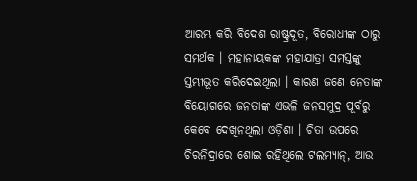ଆରମ୍ଭ କରି ବିଦେଶ ରାଷ୍ଟ୍ରଦୂତ, ବିରୋଧୀଙ୍କ ଠାରୁ ସମର୍ଥକ । ମହାନାୟକଙ୍କ ମହାଯାତ୍ରା ସମସ୍ତଙ୍କୁ ସ୍ତମ୍ଭୀଭୂତ କରିଦେଇଥିଲା । କାରଣ ଜଣେ ନେତାଙ୍କ ବିୟୋଗରେ ଜନତାଙ୍କ ଏଭଳି ଜନସମୁଦ୍ର ପୂର୍ବରୁ କେବେ ଦେଖିନଥିଲା ଓଡ଼ିଶା । ଚିତା ଉପରେ ଚିରନିଦ୍ରାରେ ଶୋଇ ରହିଥିଲେ ଟଲମ୍ୟାନ୍, ଆଉ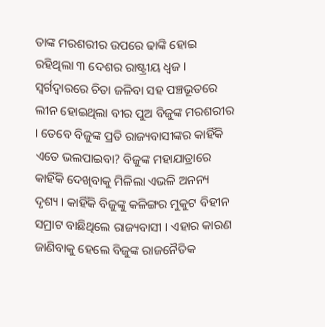ତାଙ୍କ ମରଶରୀର ଉପରେ ଢାଙ୍କି ହୋଇ ରହିଥିଲା ୩ ଦେଶର ରାଷ୍ଟ୍ରୀୟ ଧ୍ୱଜ । ସ୍ୱର୍ଗଦ୍ୱାରରେ ଚିତା ଜଳିବା ସହ ପଞ୍ଚଭୂତରେ ଲୀନ ହୋଇଥିଲା ବୀର ପୁଅ ବିଜୁଙ୍କ ମରଶରୀର । ତେବେ ବିଜୁଙ୍କ ପ୍ରତି ରାଜ୍ୟବାସୀଙ୍କର କାହିଁକି ଏତେ ଭଲପାଇବା? ବିଜୁଙ୍କ ମହାଯାତ୍ରାରେ କାହିଁକି ଦେଖିବାକୁ ମିଳିଲା ଏଭଳି ଅନନ୍ୟ ଦୃଶ୍ୟ । କାହିଁକି ବିଜୁଙ୍କୁ କଳିଙ୍ଗର ମୁକୁଟ ବିହୀନ ସମ୍ରାଟ ବାଛିଥିଲେ ରାଜ୍ୟବାସୀ । ଏହାର କାରଣ ଜାଣିବାକୁ ହେଲେ ବିଜୁଙ୍କ ରାଜନୈତିକ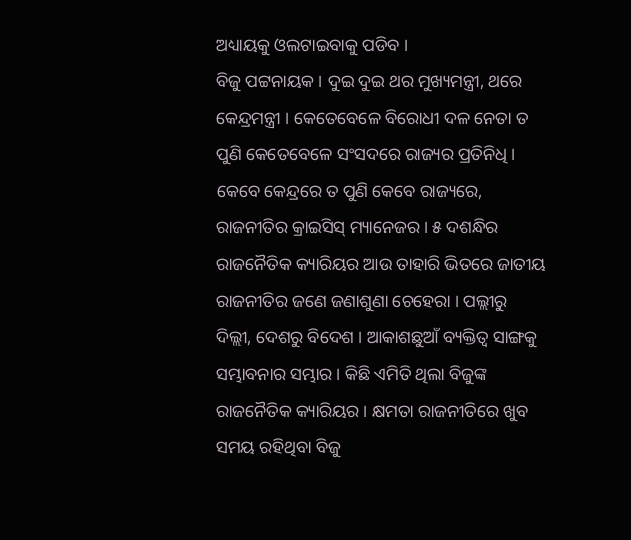ଅଧ୍ୟାୟକୁ ଓଲଟାଇବାକୁ ପଡିବ ।
ବିଜୁ ପଟ୍ଟନାୟକ । ଦୁଇ ଦୁଇ ଥର ମୁଖ୍ୟମନ୍ତ୍ରୀ, ଥରେ କେନ୍ଦ୍ରମନ୍ତ୍ରୀ । କେତେବେଳେ ବିରୋଧୀ ଦଳ ନେତା ତ ପୁଣି କେତେବେଳେ ସଂସଦରେ ରାଜ୍ୟର ପ୍ରତିନିଧି । କେବେ କେନ୍ଦ୍ରରେ ତ ପୁଣି କେବେ ରାଜ୍ୟରେ, ରାଜନୀତିର କ୍ରାଇସିସ୍ ମ୍ୟାନେଜର । ୫ ଦଶନ୍ଧିର ରାଜନୈତିକ କ୍ୟାରିୟର ଆଉ ତାହାରି ଭିତରେ ଜାତୀୟ ରାଜନୀତିର ଜଣେ ଜଣାଶୁଣା ଚେହେରା । ପଲ୍ଲୀରୁ ଦିଲ୍ଲୀ, ଦେଶରୁ ବିଦେଶ । ଆକାଶଛୁଆଁ ବ୍ୟକ୍ତିତ୍ୱ ସାଙ୍ଗକୁ ସମ୍ଭାବନାର ସମ୍ଭାର । କିଛି ଏମିତି ଥିଲା ବିଜୁଙ୍କ ରାଜନୈତିକ କ୍ୟାରିୟର । କ୍ଷମତା ରାଜନୀତିରେ ଖୁବ ସମୟ ରହିଥିବା ବିଜୁ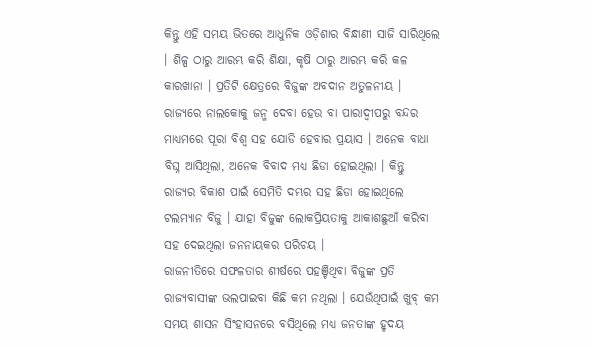କିନ୍ତୁ ଏହି ସମୟ ଭିତରେ ଆଧୁନିକ ଓଡ଼ିଶାର ବିନ୍ଧାଣୀ ସାଜି ସାରିଥିଲେ । ଶିଳ୍ପ ଠାରୁ ଆରମ୍ଭ କରି ଶିକ୍ଷା, କୃଷି ଠାରୁ ଆରମ୍ଭ କରି କଳ କାରଖାନା । ପ୍ରତିଟି କ୍ଷେତ୍ରରେ ବିଜୁଙ୍କ ଅବଦାନ ଅତୁଳନୀୟ । ରାଜ୍ୟରେ ନାଲକୋକୁ ଜନ୍ମ ଦେବା ହେଉ ବା ପାରାଦ୍ୱୀପରୁ ବନ୍ଦର ମାଧ୍ୟମରେ ପୂରା ବିଶ୍ୱ ସହ ଯୋଡି ହେବାର ପ୍ରୟାସ । ଅନେକ ବାଧା ବିଘ୍ନ ଆସିଥିଲା, ଅନେକ ବିବାଦ ମଧ୍ୟ ଛିଡା ହୋଇଥିଲା । କିନ୍ତୁ ରାଜ୍ୟର ବିକାଶ ପାଇଁ ସେମିତି ଦମ୍ଭର ସହ ଛିଡା ହୋଇଥିଲେ ଟଲମ୍ୟାନ ବିଜୁ । ଯାହା ବିଜୁଙ୍କ ଲୋକପ୍ରିୟତାକୁ ଆକାଶଛୁଆଁ କରିବା ସହ ଦେଇଥିଲା ଜନନାୟକର ପରିଚୟ ।
ରାଜନୀତିରେ ସଫଳତାର ଶୀର୍ଷରେ ପହଞ୍ଚିଥିବା ବିଜୁଙ୍କ ପ୍ରତି ରାଜ୍ୟବାସୀଙ୍କ ଭଲପାଇବା କିଛି କମ ନଥିଲା । ଯେଉଁଥିପାଇଁ ଖୁବ୍ କମ ସମୟ ଶାସନ ସିଂହାସନରେ ବସିଥିଲେ ମଧ୍ୟ ଜନତାଙ୍କ ହୃଦୟ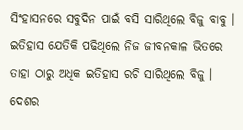ସିଂହାସନରେ ସବୁଦିନ ପାଇଁ ବସି ସାରିଥିଲେ ବିଜୁ ବାବୁ । ଇତିହାସ ଯେତିକି ପଢିଥିଲେ ନିଜ ଜୀବନକାଳ ଭିତରେ ତାହା ଠାରୁ ଅଧିକ ଇତିହାସ ରଚି ସାରିଥିଲେ ବିଜୁ । ଦେଶର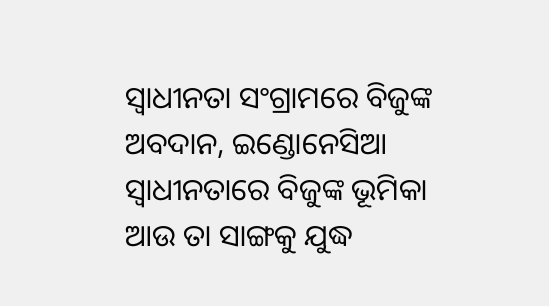ସ୍ୱାଧୀନତା ସଂଗ୍ରାମରେ ବିଜୁଙ୍କ ଅବଦାନ, ଇଣ୍ଡୋନେସିଆ ସ୍ୱାଧୀନତାରେ ବିଜୁଙ୍କ ଭୂମିକା ଆଉ ତା ସାଙ୍ଗକୁ ଯୁଦ୍ଧ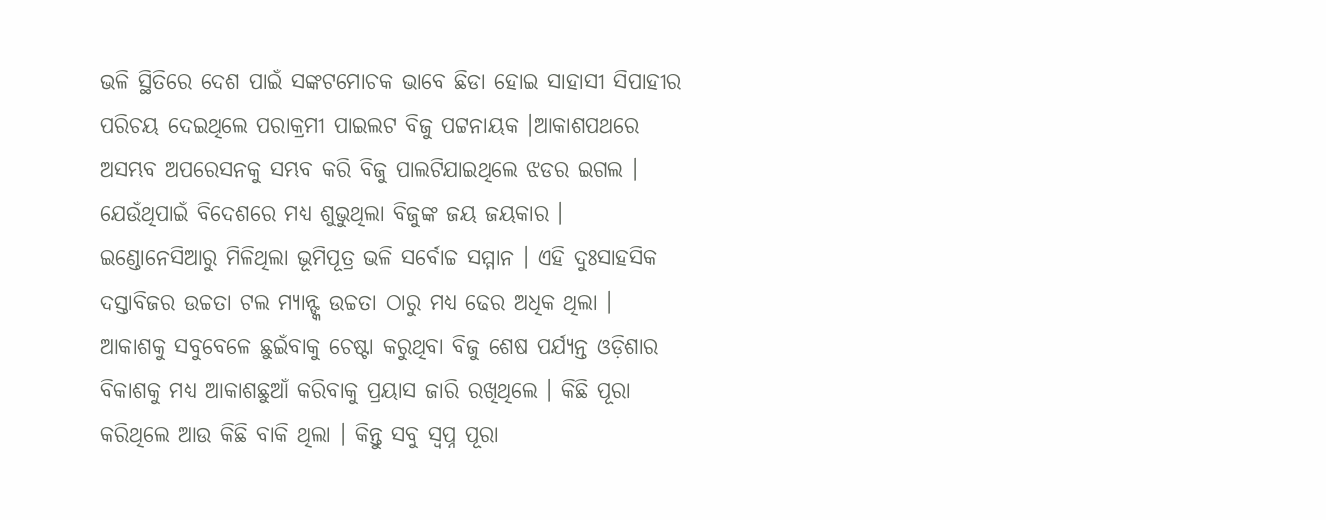ଭଳି ସ୍ଥିତିରେ ଦେଶ ପାଇଁ ସଙ୍କଟମୋଚକ ଭାବେ ଛିଡା ହୋଇ ସାହାସୀ ସିପାହୀର ପରିଚୟ ଦେଇଥିଲେ ପରାକ୍ରମୀ ପାଇଲଟ ବିଜୁ ପଟ୍ଟନାୟକ ।ଆକାଶପଥରେ ଅସମ୍ଭବ ଅପରେସନକୁ ସମ୍ଭବ କରି ବିଜୁ ପାଲଟିଯାଇଥିଲେ ଝଡର ଇଗଲ । ଯେଉଁଥିପାଇଁ ବିଦେଶରେ ମଧ୍ୟ ଶୁଭୁଥିଲା ବିଜୁଙ୍କ ଜୟ ଜୟକାର । ଇଣ୍ଡୋନେସିଆରୁ ମିଳିଥିଲା ଭୂମିପୂତ୍ର ଭଳି ସର୍ବୋଚ୍ଚ ସମ୍ମାନ । ଏହି ଦୁଃସାହସିକ ଦସ୍ତାବିଜର ଉଚ୍ଚତା ଟଲ ମ୍ୟାନ୍ଙ୍କ ଉଚ୍ଚତା ଠାରୁ ମଧ୍ୟ ଢେର ଅଧିକ ଥିଲା । ଆକାଶକୁ ସବୁବେଳେ ଛୁଇଁବାକୁ ଚେଷ୍ଟା କରୁଥିବା ବିଜୁ ଶେଷ ପର୍ଯ୍ୟନ୍ତ ଓଡ଼ିଶାର ବିକାଶକୁ ମଧ୍ୟ ଆକାଶଛୁଆଁ କରିବାକୁ ପ୍ରୟାସ ଜାରି ରଖିଥିଲେ । କିଛି ପୂରା କରିଥିଲେ ଆଉ କିଛି ବାକି ଥିଲା । କିନ୍ତୁ ସବୁ ସ୍ୱପ୍ନ ପୂରା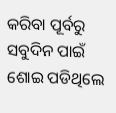କରିବା ପୂର୍ବରୁ ସବୁଦିନ ପାଇଁ ଶୋଇ ପଡିଥିଲେ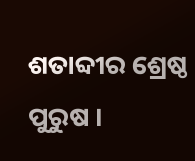ଶତାବ୍ଦୀର ଶ୍ରେଷ୍ଠ ପୁରୁଷ ।